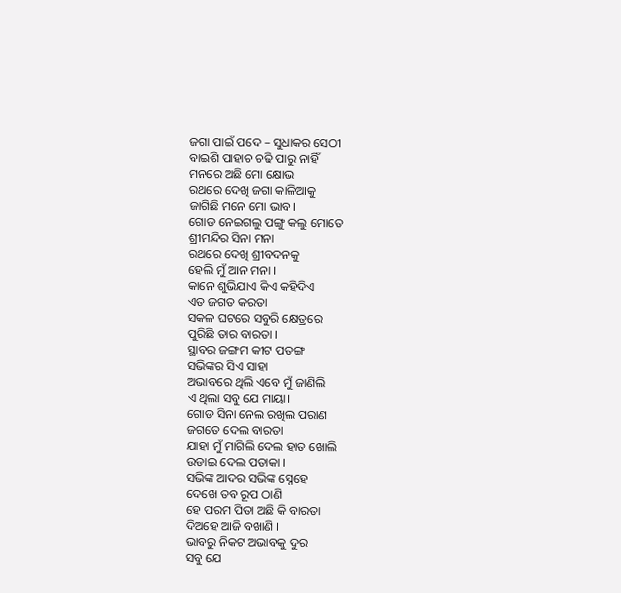ଜଗା ପାଇଁ ପଦେ – ସୁଧାକର ସେଠୀ
ବାଇଶି ପାହାଚ ଚଢି ପାରୁ ନାହିଁ
ମନରେ ଅଛି ମୋ କ୍ଷୋଭ
ରଥରେ ଦେଖି ଜଗା କାଳିଆକୁ
ଜାଗିଛି ମନେ ମୋ ଭାବ।
ଗୋଡ ନେଇଗଲୁ ପଙ୍ଗୁ କଲୁ ମୋତେ
ଶ୍ରୀମନ୍ଦିର ସିନା ମନା
ରଥରେ ଦେଖି ଶ୍ରୀବଦନକୁ
ହେଲି ମୁଁ ଆନ ମନା ।
କାନେ ଶୁଭିଯାଏ କିଏ କହିଦିଏ
ଏତ ଜଗତ କରତା
ସକଳ ଘଟରେ ସବୁରି କ୍ଷେତ୍ରରେ
ପୁରିଛି ତାର ବାରତା ।
ସ୍ଥାବର ଜଙ୍ଗମ କୀଟ ପତଙ୍ଗ
ସଭିଙ୍କର ସିଏ ସାହା
ଅଭାବରେ ଥିଲି ଏବେ ମୁଁ ଜାଣିଲି
ଏ ଥିଲା ସବୁ ଯେ ମାୟା।
ଗୋଡ ସିନା ନେଲ ରଖିଲ ପରାଣ
ଜଗତେ ଦେଲ ବାରତା
ଯାହା ମୁଁ ମାଗିଲି ଦେଲ ହାତ ଖୋଲି
ଉଡାଇ ଦେଲ ପତାକା ।
ସଭିଙ୍କ ଆଦର ସଭିଙ୍କ ସ୍ନେହେ
ଦେଖେ ତବ ରୂପ ଠାଣି
ହେ ପରମ ପିତା ଅଛି କି ବାରତା
ଦିଅହେ ଆଜି ବଖାଣି ।
ଭାବରୁ ନିକଟ ଅଭାବକୁ ଦୁର
ସବୁ ଯେ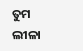ତୁମ ଲୀଳା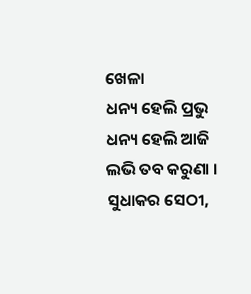ଖେଳା
ଧନ୍ୟ ହେଲି ପ୍ରଭୁ ଧନ୍ୟ ହେଲି ଆଜି
ଲଭି ତବ କରୁଣା ।
ସୁଧାକର ସେଠୀ,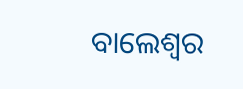ବାଲେଶ୍ବର